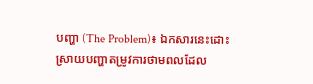បញ្ហា (The Problem)៖ ឯកសារនេះដោះស្រាយបញ្ហាតម្រូវការថាមពលដែល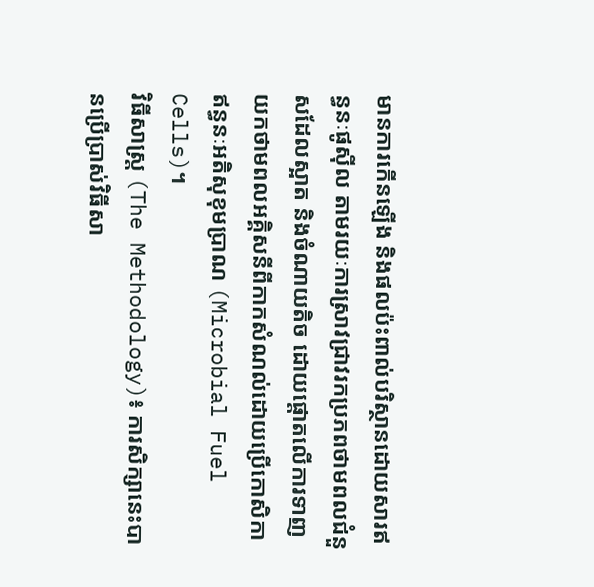មានការកើនឡើង និងផលប៉ះពាល់បរិស្ថានដោយសារឥន្ធនៈផូស៊ីល តាមរយៈការស្រាវជ្រាវរកប្រភពថាមពលជំនួសដែលស្អាត និងចំណាយតិច ដោយផ្តោតលើការទាញយកថាមពលអគ្គិសនីពីកាកសំណល់ដោយប្រើកោសិកាឥន្ធនៈអតិសុខុមប្រាណ (Microbial Fuel Cells)។
វិធីសាស្ត្រ (The Methodology)៖ ការសិក្សានេះបានប្រើប្រាស់វិធីសា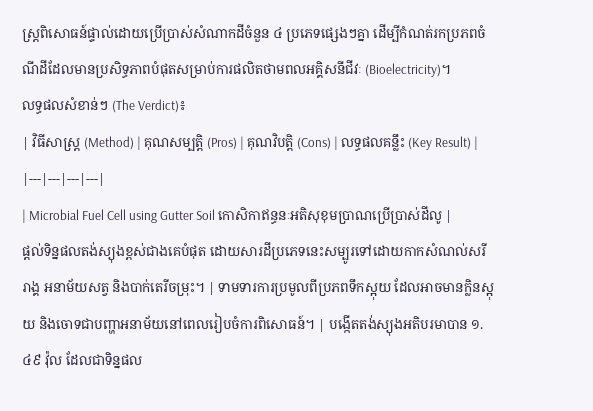ស្ត្រពិសោធន៍ផ្ទាល់ដោយប្រើប្រាស់សំណាកដីចំនួន ៤ ប្រភេទផ្សេងៗគ្នា ដើម្បីកំណត់រកប្រភពចំណីដីដែលមានប្រសិទ្ធភាពបំផុតសម្រាប់ការផលិតថាមពលអគ្គិសនីជីវៈ (Bioelectricity)។
លទ្ធផលសំខាន់ៗ (The Verdict)៖
| វិធីសាស្ត្រ (Method) | គុណសម្បត្តិ (Pros) | គុណវិបត្តិ (Cons) | លទ្ធផលគន្លឹះ (Key Result) |
|---|---|---|---|
| Microbial Fuel Cell using Gutter Soil កោសិកាឥន្ធនៈអតិសុខុមប្រាណប្រើប្រាស់ដីលូ |
ផ្តល់ទិន្នផលតង់ស្យុងខ្ពស់ជាងគេបំផុត ដោយសារដីប្រភេទនេះសម្បូរទៅដោយកាកសំណល់សរីរាង្គ អនាម័យសត្វ និងបាក់តេរីចម្រុះ។ | ទាមទារការប្រមូលពីប្រភពទឹកស្អុយ ដែលអាចមានក្លិនស្អុយ និងចោទជាបញ្ហាអនាម័យនៅពេលរៀបចំការពិសោធន៍។ | បង្កើតតង់ស្យុងអតិបរមាបាន ១.៤៩ វ៉ុល ដែលជាទិន្នផល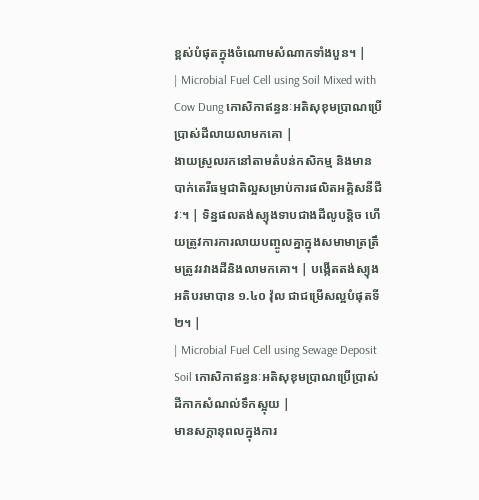ខ្ពស់បំផុតក្នុងចំណោមសំណាកទាំងបួន។ |
| Microbial Fuel Cell using Soil Mixed with Cow Dung កោសិកាឥន្ធនៈអតិសុខុមប្រាណប្រើប្រាស់ដីលាយលាមកគោ |
ងាយស្រួលរកនៅតាមតំបន់កសិកម្ម និងមានបាក់តេរីធម្មជាតិល្អសម្រាប់ការផលិតអគ្គិសនីជីវៈ។ | ទិន្នផលតង់ស្យុងទាបជាងដីលូបន្តិច ហើយត្រូវការការលាយបញ្ចូលគ្នាក្នុងសមាមាត្រត្រឹមត្រូវរវាងដីនិងលាមកគោ។ | បង្កើតតង់ស្យុងអតិបរមាបាន ១.៤០ វ៉ុល ជាជម្រើសល្អបំផុតទី២។ |
| Microbial Fuel Cell using Sewage Deposit Soil កោសិកាឥន្ធនៈអតិសុខុមប្រាណប្រើប្រាស់ដីកាកសំណល់ទឹកស្អុយ |
មានសក្តានុពលក្នុងការ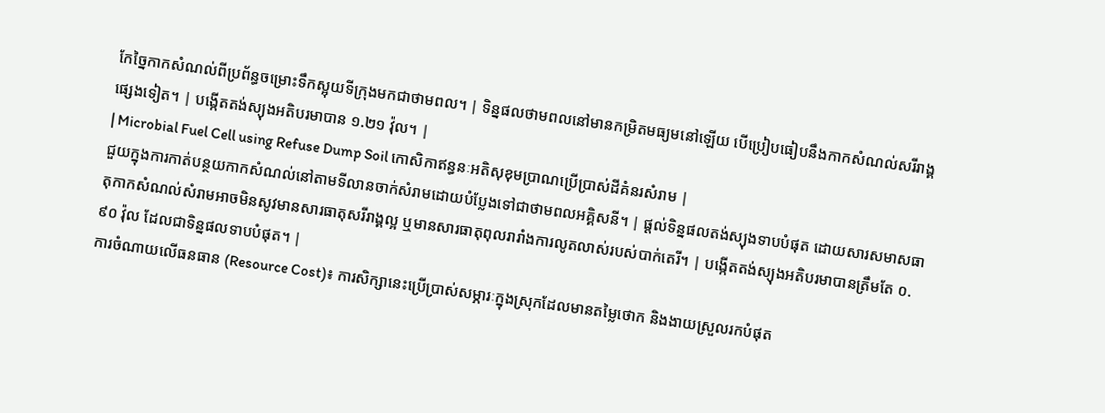កែច្នៃកាកសំណល់ពីប្រព័ន្ធចម្រោះទឹកស្អុយទីក្រុងមកជាថាមពល។ | ទិន្នផលថាមពលនៅមានកម្រិតមធ្យមនៅឡើយ បើប្រៀបធៀបនឹងកាកសំណល់សរីរាង្គផ្សេងទៀត។ | បង្កើតតង់ស្យុងអតិបរមាបាន ១.២១ វ៉ុល។ |
| Microbial Fuel Cell using Refuse Dump Soil កោសិកាឥន្ធនៈអតិសុខុមប្រាណប្រើប្រាស់ដីគំនរសំរាម |
ជួយក្នុងការកាត់បន្ថយកាកសំណល់នៅតាមទីលានចាក់សំរាមដោយបំប្លែងទៅជាថាមពលអគ្គិសនី។ | ផ្តល់ទិន្នផលតង់ស្យុងទាបបំផុត ដោយសារសមាសធាតុកាកសំណល់សំរាមអាចមិនសូវមានសារធាតុសរីរាង្គល្អ ឬមានសារធាតុពុលរារាំងការលូតលាស់របស់បាក់តេរី។ | បង្កើតតង់ស្យុងអតិបរមាបានត្រឹមតែ ០.៩០ វ៉ុល ដែលជាទិន្នផលទាបបំផុត។ |
ការចំណាយលើធនធាន (Resource Cost)៖ ការសិក្សានេះប្រើប្រាស់សម្ភារៈក្នុងស្រុកដែលមានតម្លៃថោក និងងាយស្រួលរកបំផុត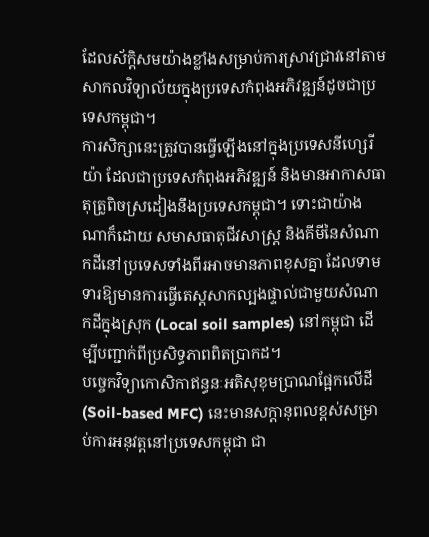ដែលស័ក្តិសមយ៉ាងខ្លាំងសម្រាប់ការស្រាវជ្រាវនៅតាមសាកលវិទ្យាល័យក្នុងប្រទេសកំពុងអភិវឌ្ឍន៍ដូចជាប្រទេសកម្ពុជា។
ការសិក្សានេះត្រូវបានធ្វើឡើងនៅក្នុងប្រទេសនីហ្សេរីយ៉ា ដែលជាប្រទេសកំពុងអភិវឌ្ឍន៍ និងមានអាកាសធាតុត្រូពិចស្រដៀងនឹងប្រទេសកម្ពុជា។ ទោះជាយ៉ាងណាក៏ដោយ សមាសធាតុជីវសាស្ត្រ និងគីមីនៃសំណាកដីនៅប្រទេសទាំងពីរអាចមានភាពខុសគ្នា ដែលទាមទារឱ្យមានការធ្វើតេស្តសាកល្បងផ្ទាល់ជាមួយសំណាកដីក្នុងស្រុក (Local soil samples) នៅកម្ពុជា ដើម្បីបញ្ជាក់ពីប្រសិទ្ធភាពពិតប្រាកដ។
បច្ចេកវិទ្យាកោសិកាឥន្ធនៈអតិសុខុមប្រាណផ្អែកលើដី (Soil-based MFC) នេះមានសក្តានុពលខ្ពស់សម្រាប់ការអនុវត្តនៅប្រទេសកម្ពុជា ជា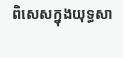ពិសេសក្នុងយុទ្ធសា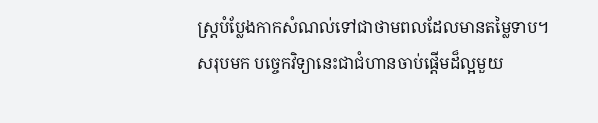ស្ត្របំប្លែងកាកសំណល់ទៅជាថាមពលដែលមានតម្លៃទាប។
សរុបមក បច្ចេកវិទ្យានេះជាជំហានចាប់ផ្តើមដ៏ល្អមួយ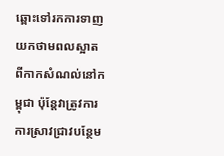ឆ្ពោះទៅរកការទាញយកថាមពលស្អាតពីកាកសំណល់នៅកម្ពុជា ប៉ុន្តែវាត្រូវការការស្រាវជ្រាវបន្ថែម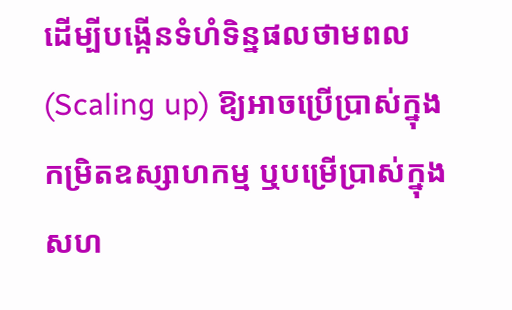ដើម្បីបង្កើនទំហំទិន្នផលថាមពល (Scaling up) ឱ្យអាចប្រើប្រាស់ក្នុងកម្រិតឧស្សាហកម្ម ឬបម្រើប្រាស់ក្នុងសហ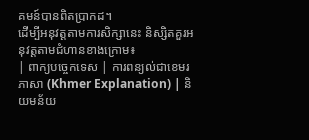គមន៍បានពិតប្រាកដ។
ដើម្បីអនុវត្តតាមការសិក្សានេះ និស្សិតគួរអនុវត្តតាមជំហានខាងក្រោម៖
| ពាក្យបច្ចេកទេស | ការពន្យល់ជាខេមរភាសា (Khmer Explanation) | និយមន័យ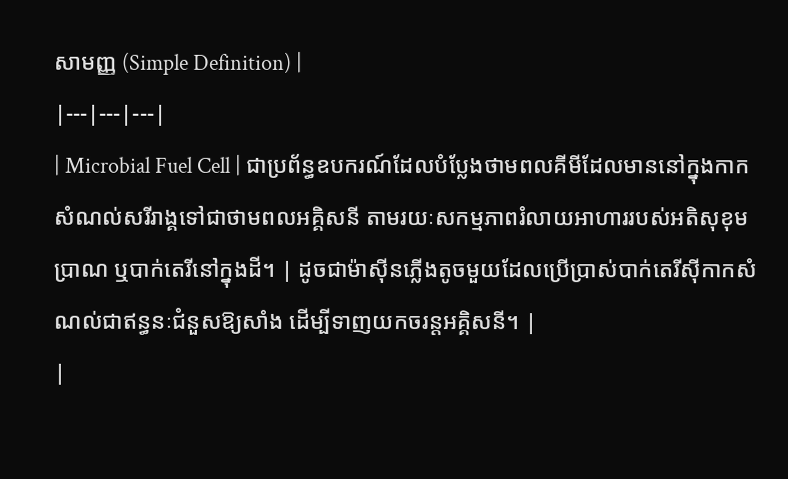សាមញ្ញ (Simple Definition) |
|---|---|---|
| Microbial Fuel Cell | ជាប្រព័ន្ធឧបករណ៍ដែលបំប្លែងថាមពលគីមីដែលមាននៅក្នុងកាកសំណល់សរីរាង្គទៅជាថាមពលអគ្គិសនី តាមរយៈសកម្មភាពរំលាយអាហាររបស់អតិសុខុមប្រាណ ឬបាក់តេរីនៅក្នុងដី។ | ដូចជាម៉ាស៊ីនភ្លើងតូចមួយដែលប្រើប្រាស់បាក់តេរីស៊ីកាកសំណល់ជាឥន្ធនៈជំនួសឱ្យសាំង ដើម្បីទាញយកចរន្តអគ្គិសនី។ |
|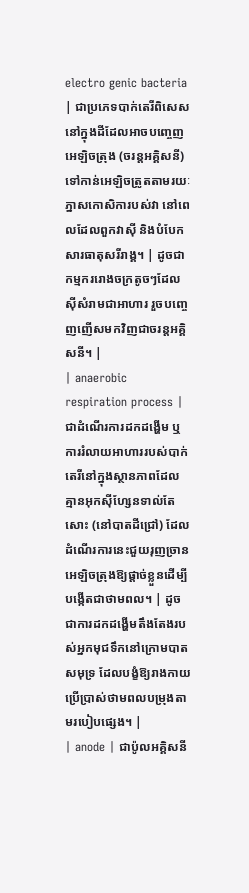electro genic bacteria | ជាប្រភេទបាក់តេរីពិសេសនៅក្នុងដីដែលអាចបញ្ចេញអេឡិចត្រុង (ចរន្តអគ្គិសនី) ទៅកាន់អេឡិចត្រូតតាមរយៈភ្នាសកោសិការបស់វា នៅពេលដែលពួកវាស៊ី និងបំបែកសារធាតុសរីរាង្គ។ | ដូចជាកម្មកររោងចក្រតូចៗដែលស៊ីសំរាមជាអាហារ រួចបញ្ចេញញើសមកវិញជាចរន្តអគ្គិសនី។ |
| anaerobic respiration process | ជាដំណើរការដកដង្ហើម ឬការរំលាយអាហាររបស់បាក់តេរីនៅក្នុងស្ថានភាពដែលគ្មានអុកស៊ីហ្សែនទាល់តែសោះ (នៅបាតដីជ្រៅ) ដែលដំណើរការនេះជួយរុញច្រានអេឡិចត្រុងឱ្យផ្តាច់ខ្លួនដើម្បីបង្កើតជាថាមពល។ | ដូចជាការដកដង្ហើមតឹងតែងរបស់អ្នកមុជទឹកនៅក្រោមបាតសមុទ្រ ដែលបង្ខំឱ្យរាងកាយប្រើប្រាស់ថាមពលបម្រុងតាមរបៀបផ្សេង។ |
| anode | ជាប៉ូលអគ្គិសនី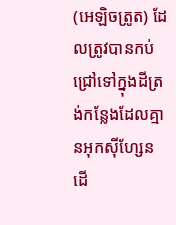(អេឡិចត្រូត) ដែលត្រូវបានកប់ជ្រៅទៅក្នុងដីត្រង់កន្លែងដែលគ្មានអុកស៊ីហ្សែន ដើ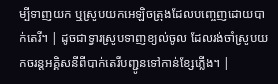ម្បីទាញយក ឬស្រូបយកអេឡិចត្រុងដែលបញ្ចេញដោយបាក់តេរី។ | ដូចជាទ្វារស្រូបទាញខ្យល់ចូល ដែលរង់ចាំស្រូបយកចរន្តអគ្គិសនីពីបាក់តេរីបញ្ជូនទៅកាន់ខ្សែភ្លើង។ |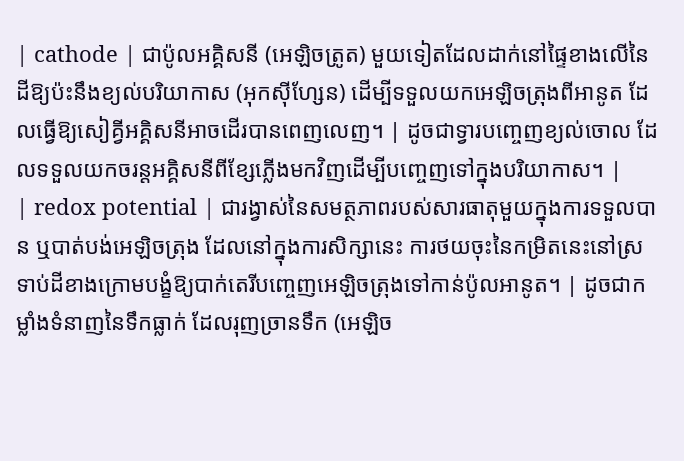| cathode | ជាប៉ូលអគ្គិសនី (អេឡិចត្រូត) មួយទៀតដែលដាក់នៅផ្ទៃខាងលើនៃដីឱ្យប៉ះនឹងខ្យល់បរិយាកាស (អុកស៊ីហ្សែន) ដើម្បីទទួលយកអេឡិចត្រុងពីអានូត ដែលធ្វើឱ្យសៀគ្វីអគ្គិសនីអាចដើរបានពេញលេញ។ | ដូចជាទ្វារបញ្ចេញខ្យល់ចោល ដែលទទួលយកចរន្តអគ្គិសនីពីខ្សែភ្លើងមកវិញដើម្បីបញ្ចេញទៅក្នុងបរិយាកាស។ |
| redox potential | ជារង្វាស់នៃសមត្ថភាពរបស់សារធាតុមួយក្នុងការទទួលបាន ឬបាត់បង់អេឡិចត្រុង ដែលនៅក្នុងការសិក្សានេះ ការថយចុះនៃកម្រិតនេះនៅស្រទាប់ដីខាងក្រោមបង្ខំឱ្យបាក់តេរីបញ្ចេញអេឡិចត្រុងទៅកាន់ប៉ូលអានូត។ | ដូចជាកម្លាំងទំនាញនៃទឹកធ្លាក់ ដែលរុញច្រានទឹក (អេឡិច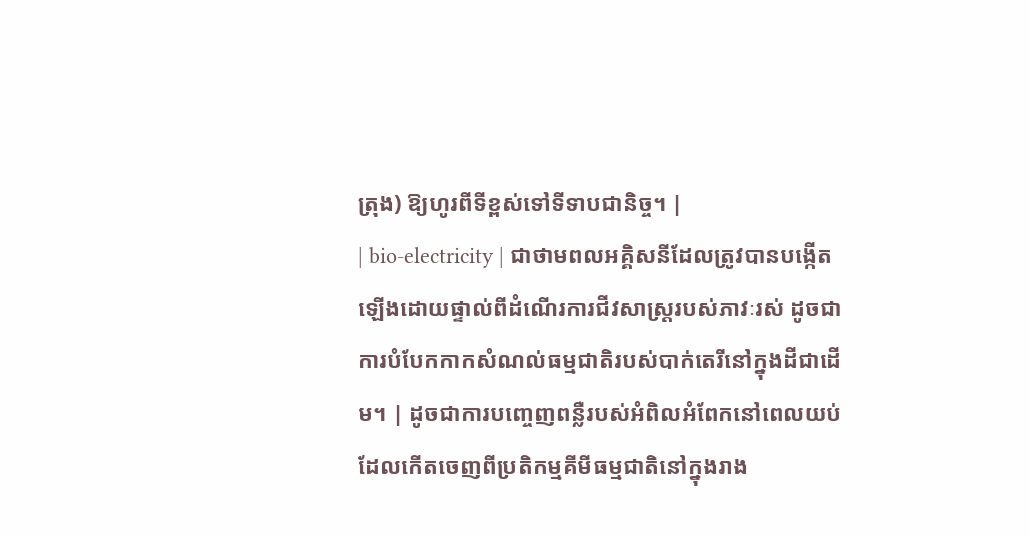ត្រុង) ឱ្យហូរពីទីខ្ពស់ទៅទីទាបជានិច្ច។ |
| bio-electricity | ជាថាមពលអគ្គិសនីដែលត្រូវបានបង្កើតឡើងដោយផ្ទាល់ពីដំណើរការជីវសាស្ត្ររបស់ភាវៈរស់ ដូចជាការបំបែកកាកសំណល់ធម្មជាតិរបស់បាក់តេរីនៅក្នុងដីជាដើម។ | ដូចជាការបញ្ចេញពន្លឺរបស់អំពិលអំពែកនៅពេលយប់ ដែលកើតចេញពីប្រតិកម្មគីមីធម្មជាតិនៅក្នុងរាង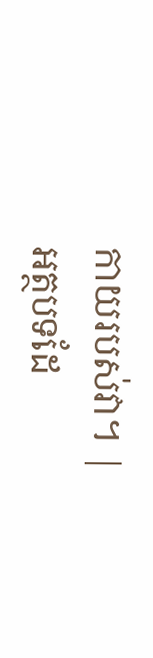កាយរបស់វា។ |
អត្ថបទដែ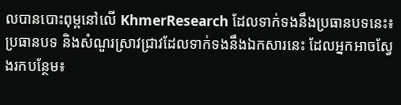លបានបោះពុម្ពនៅលើ KhmerResearch ដែលទាក់ទងនឹងប្រធានបទនេះ៖
ប្រធានបទ និងសំណួរស្រាវជ្រាវដែលទាក់ទងនឹងឯកសារនេះ ដែលអ្នកអាចស្វែងរកបន្ថែម៖